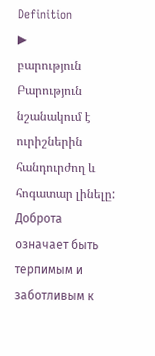Definition
▶
բարություն
Բարություն նշանակում է ուրիշներին հանդուրժող և հոգատար լինելը:
Доброта означает быть терпимым и заботливым к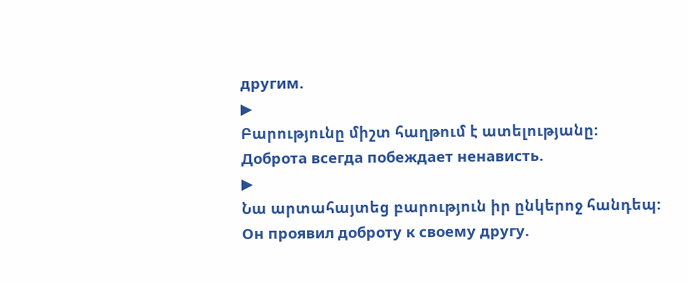другим.
▶
Բարությունը միշտ հաղթում է ատելությանը:
Доброта всегда побеждает ненависть.
▶
Նա արտահայտեց բարություն իր ընկերոջ հանդեպ:
Он проявил доброту к своему другу.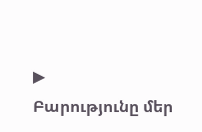▶
Բարությունը մեր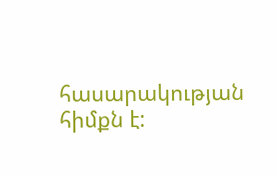հասարակության հիմքն է: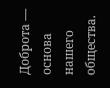Доброта — основа нашего общества.